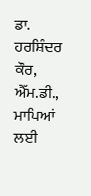ਡਾ. ਹਰਸ਼ਿੰਦਰ ਕੌਰ, ਐੱਮ.ਡੀ.,
ਮਾਪਿਆਂ ਲਈ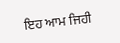ਇਹ ਆਮ ਜਿਹੀ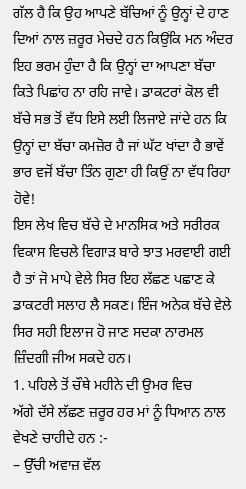ਗੱਲ ਹੈ ਕਿ ਉਹ ਆਪਣੇ ਬੱਚਿਆਂ ਨੂੰ ਉਨ੍ਹਾਂ ਦੇ ਹਾਣ ਦਿਆਂ ਨਾਲ ਜ਼ਰੂਰ ਮੇਚਦੇ ਹਨ ਕਿਉਂਕਿ ਮਨ ਅੰਦਰ ਇਹ ਭਰਮ ਹੁੰਦਾ ਹੈ ਕਿ ਉਨ੍ਹਾਂ ਦਾ ਆਪਣਾ ਬੱਚਾ ਕਿਤੇ ਪਿਛਾਂਹ ਨਾ ਰਹਿ ਜਾਵੇ। ਡਾਕਟਰਾਂ ਕੋਲ ਵੀ ਬੱਚੇ ਸਭ ਤੋਂ ਵੱਧ ਇਸੇ ਲਈ ਲਿਜਾਏ ਜਾਂਦੇ ਹਨ ਕਿ ਉਨ੍ਹਾਂ ਦਾ ਬੱਚਾ ਕਮਜ਼ੋਰ ਹੈ ਜਾਂ ਘੱਟ ਖਾਂਦਾ ਹੈ ਭਾਵੇਂ ਭਾਰ ਵਜੋਂ ਬੱਚਾ ਤਿੰਨ ਗੁਣਾ ਹੀ ਕਿਉਂ ਨਾ ਵੱਧ ਰਿਹਾ ਹੋਵੇ!
ਇਸ ਲੇਖ ਵਿਚ ਬੱਚੇ ਦੇ ਮਾਨਸਿਕ ਅਤੇ ਸਰੀਰਕ ਵਿਕਾਸ ਵਿਚਲੇ ਵਿਗਾੜ ਬਾਰੇ ਝਾਤ ਮਰਵਾਈ ਗਈ ਹੈ ਤਾਂ ਜੋ ਮਾਪੇ ਵੇਲੇ ਸਿਰ ਇਹ ਲੱਛਣ ਪਛਾਣ ਕੇ ਡਾਕਟਰੀ ਸਲਾਹ ਲੈ ਸਕਣ। ਇੰਜ ਅਨੇਕ ਬੱਚੇ ਵੇਲੇ ਸਿਰ ਸਹੀ ਇਲਾਜ ਹੋ ਜਾਣ ਸਦਕਾ ਨਾਰਮਲ ਜ਼ਿੰਦਗੀ ਜੀਅ ਸਕਦੇ ਹਨ।
1. ਪਹਿਲੇ ਤੋਂ ਚੌਥੇ ਮਹੀਨੇ ਦੀ ਉਮਰ ਵਿਚ
ਅੱਗੇ ਦੱਸੇ ਲੱਛਣ ਜ਼ਰੂਰ ਹਰ ਮਾਂ ਨੂੰ ਧਿਆਨ ਨਾਲ ਵੇਖਣੇ ਚਾਹੀਦੇ ਹਨ :-
– ਉੱਚੀ ਅਵਾਜ਼ ਵੱਲ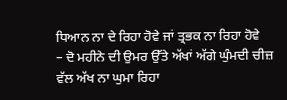ਧਿਆਨ ਨਾ ਦੇ ਰਿਹਾ ਹੋਵੇ ਜਾਂ ਤ੍ਰਭਕ ਨਾ ਰਿਹਾ ਹੋਵੇ
– ਦੋ ਮਹੀਨੇ ਦੀ ਉਮਰ ਉੱਤੇ ਅੱਖਾਂ ਅੱਗੇ ਘੁੰਮਦੀ ਚੀਜ਼ ਵੱਲ ਅੱਖ ਨਾ ਘੁਮਾ ਰਿਹਾ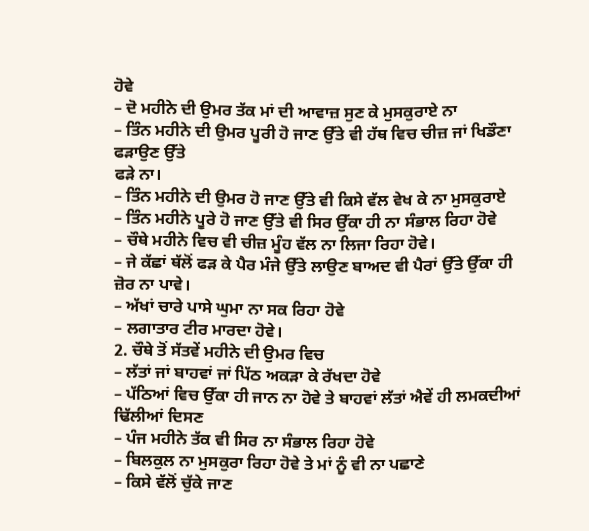ਹੋਵੇ
– ਦੋ ਮਹੀਨੇ ਦੀ ਉਮਰ ਤੱਕ ਮਾਂ ਦੀ ਆਵਾਜ਼ ਸੁਣ ਕੇ ਮੁਸਕੁਰਾਏ ਨਾ
– ਤਿੰਨ ਮਹੀਨੇ ਦੀ ਉਮਰ ਪੂਰੀ ਹੋ ਜਾਣ ਉੱਤੇ ਵੀ ਹੱਥ ਵਿਚ ਚੀਜ਼ ਜਾਂ ਖਿਡੌਣਾ ਫੜਾਉਣ ਉੱਤੇ
ਫੜੇ ਨਾ।
– ਤਿੰਨ ਮਹੀਨੇ ਦੀ ਉਮਰ ਹੋ ਜਾਣ ਉੱਤੇ ਵੀ ਕਿਸੇ ਵੱਲ ਵੇਖ ਕੇ ਨਾ ਮੁਸਕੁਰਾਏ
– ਤਿੰਨ ਮਹੀਨੇ ਪੂਰੇ ਹੋ ਜਾਣ ਉੱਤੇ ਵੀ ਸਿਰ ਉੱਕਾ ਹੀ ਨਾ ਸੰਭਾਲ ਰਿਹਾ ਹੋਵੇ
– ਚੌਥੇ ਮਹੀਨੇ ਵਿਚ ਵੀ ਚੀਜ਼ ਮੂੰਹ ਵੱਲ ਨਾ ਲਿਜਾ ਰਿਹਾ ਹੋਵੇ।
– ਜੇ ਕੱਛਾਂ ਥੱਲੋਂ ਫੜ ਕੇ ਪੈਰ ਮੰਜੇ ਉੱਤੇ ਲਾਉਣ ਬਾਅਦ ਵੀ ਪੈਰਾਂ ਉੱਤੇ ਉੱਕਾ ਹੀ ਜ਼ੋਰ ਨਾ ਪਾਵੇ।
– ਅੱਖਾਂ ਚਾਰੇ ਪਾਸੇ ਘੁਮਾ ਨਾ ਸਕ ਰਿਹਾ ਹੋਵੇ
– ਲਗਾਤਾਰ ਟੀਰ ਮਾਰਦਾ ਹੋਵੇ।
2. ਚੌਥੇ ਤੋਂ ਸੱਤਵੇਂ ਮਹੀਨੇ ਦੀ ਉਮਰ ਵਿਚ
– ਲੱਤਾਂ ਜਾਂ ਬਾਹਵਾਂ ਜਾਂ ਪਿੱਠ ਅਕੜਾ ਕੇ ਰੱਖਦਾ ਹੋਵੇ
– ਪੱਠਿਆਂ ਵਿਚ ਉੱਕਾ ਹੀ ਜਾਨ ਨਾ ਹੋਵੇ ਤੇ ਬਾਹਵਾਂ ਲੱਤਾਂ ਐਵੇਂ ਹੀ ਲਮਕਦੀਆਂ ਢਿੱਲੀਆਂ ਦਿਸਣ
– ਪੰਜ ਮਹੀਨੇ ਤੱਕ ਵੀ ਸਿਰ ਨਾ ਸੰਭਾਲ ਰਿਹਾ ਹੋਵੇ
– ਬਿਲਕੁਲ ਨਾ ਮੁਸਕੁਰਾ ਰਿਹਾ ਹੋਵੇ ਤੇ ਮਾਂ ਨੂੰ ਵੀ ਨਾ ਪਛਾਣੇ
– ਕਿਸੇ ਵੱਲੋਂ ਚੁੱਕੇ ਜਾਣ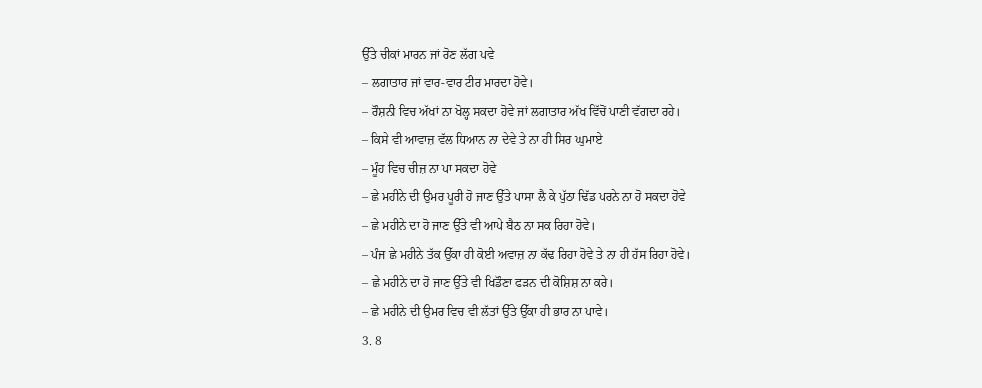ਉੱਤੇ ਚੀਕਾਂ ਮਾਰਨ ਜਾਂ ਰੋਣ ਲੱਗ ਪਵੇ
– ਲਗਾਤਾਰ ਜਾਂ ਵਾਰ-ਵਾਰ ਟੀਰ ਮਾਰਦਾ ਹੋਵੇ।
– ਰੌਸ਼ਨੀ ਵਿਚ ਅੱਖਾਂ ਨਾ ਖੋਲ੍ਹ ਸਕਦਾ ਹੋਵੇ ਜਾਂ ਲਗਾਤਾਰ ਅੱਖ ਵਿੱਚੋਂ ਪਾਣੀ ਵੱਗਦਾ ਰਹੇ।
– ਕਿਸੇ ਵੀ ਆਵਾਜ਼ ਵੱਲ ਧਿਆਨ ਨਾ ਦੇਵੇ ਤੇ ਨਾ ਹੀ ਸਿਰ ਘੁਮਾਏ
– ਮੂੰਹ ਵਿਚ ਚੀਜ਼ ਨਾ ਪਾ ਸਕਦਾ ਹੋਵੇ
– ਛੇ ਮਹੀਨੇ ਦੀ ਉਮਰ ਪੂਰੀ ਹੋ ਜਾਣ ਉੱਤੇ ਪਾਸਾ ਲੈ ਕੇ ਪੁੱਠਾ ਢਿੱਡ ਪਰਨੇ ਨਾ ਹੋ ਸਕਦਾ ਹੋਵੇ
– ਛੇ ਮਹੀਨੇ ਦਾ ਹੋ ਜਾਣ ਉੱਤੇ ਵੀ ਆਪੇ ਬੈਠ ਨਾ ਸਕ ਰਿਹਾ ਹੋਵੇ।
– ਪੰਜ ਛੇ ਮਹੀਨੇ ਤੱਕ ਉੱਕਾ ਹੀ ਕੋਈ ਅਵਾਜ਼ ਨਾ ਕੱਢ ਰਿਹਾ ਹੋਵੇ ਤੇ ਨਾ ਹੀ ਹੱਸ ਰਿਹਾ ਹੋਵੇ।
– ਛੇ ਮਹੀਨੇ ਦਾ ਹੋ ਜਾਣ ਉੱਤੇ ਵੀ ਖਿਡੌਣਾ ਫੜਨ ਦੀ ਕੋਸ਼ਿਸ਼ ਨਾ ਕਰੇ।
– ਛੇ ਮਹੀਨੇ ਦੀ ਉਮਰ ਵਿਚ ਵੀ ਲੱਤਾਂ ਉੱਤੇ ਉੱਕਾ ਹੀ ਭਾਰ ਨਾ ਪਾਵੇ।
3. 8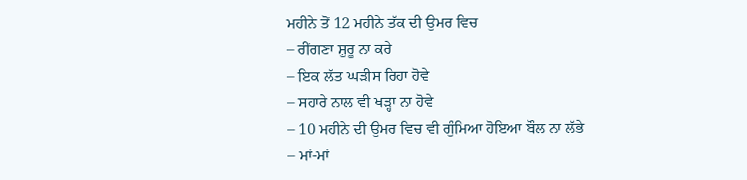ਮਹੀਨੇ ਤੋਂ 12 ਮਹੀਨੇ ਤੱਕ ਦੀ ਉਮਰ ਵਿਚ
– ਰੀਂਗਣਾ ਸ਼ੁਰੂ ਨਾ ਕਰੇ
– ਇਕ ਲੱਤ ਘੜੀਸ ਰਿਹਾ ਹੋਵੇ
– ਸਹਾਰੇ ਨਾਲ ਵੀ ਖੜ੍ਹਾ ਨਾ ਹੋਵੇ
– 10 ਮਹੀਨੇ ਦੀ ਉਮਰ ਵਿਚ ਵੀ ਗੁੰਮਿਆ ਹੋਇਆ ਬੌਲ ਨਾ ਲੱਭੇ
– ਮਾਂ-ਮਾਂ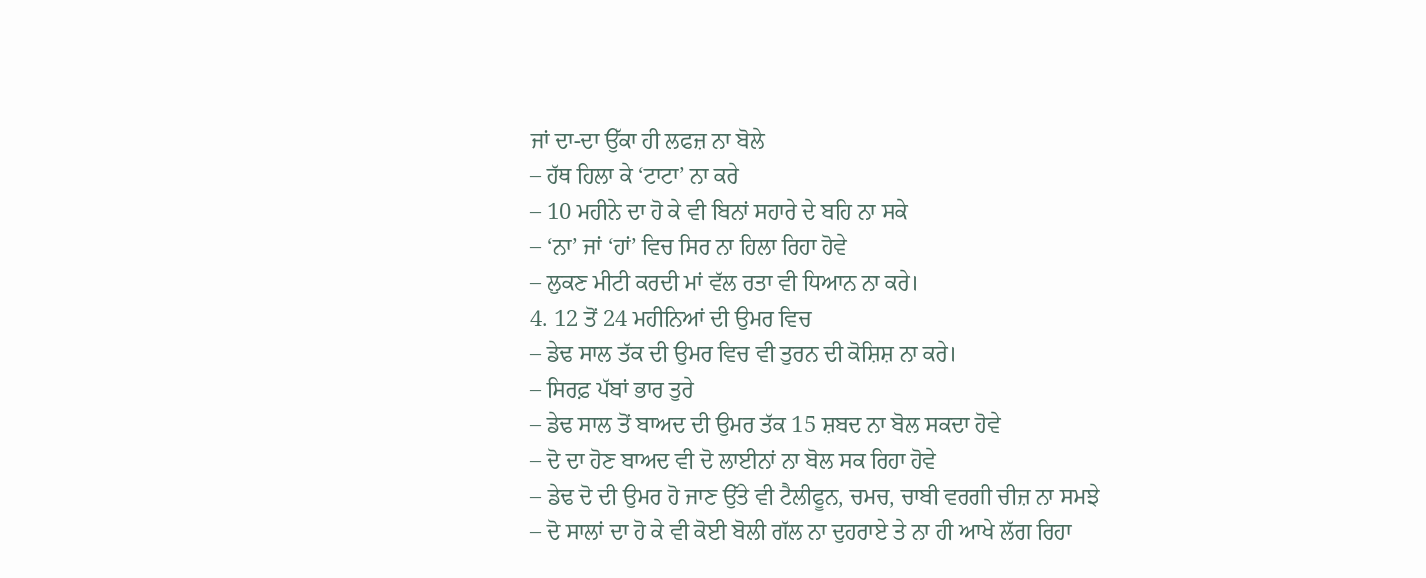ਜਾਂ ਦਾ-ਦਾ ਉੱਕਾ ਹੀ ਲਫਜ਼ ਨਾ ਬੋਲੇ
– ਹੱਥ ਹਿਲਾ ਕੇ ‘ਟਾਟਾ’ ਨਾ ਕਰੇ
– 10 ਮਹੀਨੇ ਦਾ ਹੋ ਕੇ ਵੀ ਬਿਨਾਂ ਸਹਾਰੇ ਦੇ ਬਹਿ ਨਾ ਸਕੇ
– ‘ਨਾ’ ਜਾਂ ‘ਹਾਂ’ ਵਿਚ ਸਿਰ ਨਾ ਹਿਲਾ ਰਿਹਾ ਹੋਵੇ
– ਲੁਕਣ ਮੀਟੀ ਕਰਦੀ ਮਾਂ ਵੱਲ ਰਤਾ ਵੀ ਧਿਆਨ ਨਾ ਕਰੇ।
4. 12 ਤੋਂ 24 ਮਹੀਨਿਆਂ ਦੀ ਉਮਰ ਵਿਚ
– ਡੇਢ ਸਾਲ ਤੱਕ ਦੀ ਉਮਰ ਵਿਚ ਵੀ ਤੁਰਨ ਦੀ ਕੋਸ਼ਿਸ਼ ਨਾ ਕਰੇ।
– ਸਿਰਫ਼ ਪੱਬਾਂ ਭਾਰ ਤੁਰੇ
– ਡੇਢ ਸਾਲ ਤੋਂ ਬਾਅਦ ਦੀ ਉਮਰ ਤੱਕ 15 ਸ਼ਬਦ ਨਾ ਬੋਲ ਸਕਦਾ ਹੋਵੇ
– ਦੋ ਦਾ ਹੋਣ ਬਾਅਦ ਵੀ ਦੋ ਲਾਈਨਾਂ ਨਾ ਬੋਲ ਸਕ ਰਿਹਾ ਹੋਵੇ
– ਡੇਢ ਦੋ ਦੀ ਉਮਰ ਹੋ ਜਾਣ ਉੱਤੇ ਵੀ ਟੈਲੀਫੂਨ, ਚਮਚ, ਚਾਬੀ ਵਰਗੀ ਚੀਜ਼ ਨਾ ਸਮਝੇ
– ਦੋ ਸਾਲਾਂ ਦਾ ਹੋ ਕੇ ਵੀ ਕੋਈ ਬੋਲੀ ਗੱਲ ਨਾ ਦੁਹਰਾਏ ਤੇ ਨਾ ਹੀ ਆਖੇ ਲੱਗ ਰਿਹਾ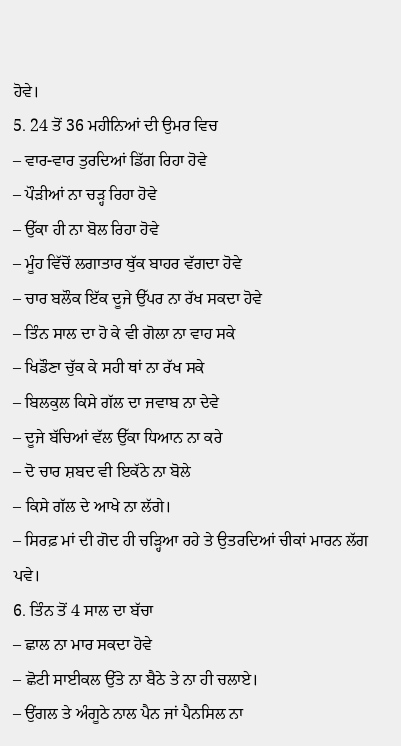ਹੋਵੇ।
5. 24 ਤੋਂ 36 ਮਹੀਨਿਆਂ ਦੀ ਉਮਰ ਵਿਚ
– ਵਾਰ-ਵਾਰ ਤੁਰਦਿਆਂ ਡਿੱਗ ਰਿਹਾ ਹੋਵੇ
– ਪੌੜੀਆਂ ਨਾ ਚੜ੍ਹ ਰਿਹਾ ਹੋਵੇ
– ਉੱਕਾ ਹੀ ਨਾ ਬੋਲ ਰਿਹਾ ਹੋਵੇ
– ਮੂੰਹ ਵਿੱਚੋਂ ਲਗਾਤਾਰ ਥੁੱਕ ਬਾਹਰ ਵੱਗਦਾ ਹੋਵੇ
– ਚਾਰ ਬਲੌਕ ਇੱਕ ਦੂਜੇ ਉੱਪਰ ਨਾ ਰੱਖ ਸਕਦਾ ਹੋਵੇ
– ਤਿੰਨ ਸਾਲ ਦਾ ਹੋ ਕੇ ਵੀ ਗੋਲਾ ਨਾ ਵਾਹ ਸਕੇ
– ਖਿਡੌਣਾ ਚੁੱਕ ਕੇ ਸਹੀ ਥਾਂ ਨਾ ਰੱਖ ਸਕੇ
– ਬਿਲਕੁਲ ਕਿਸੇ ਗੱਲ ਦਾ ਜਵਾਬ ਨਾ ਦੇਵੇ
– ਦੂਜੇ ਬੱਚਿਆਂ ਵੱਲ ਉੱਕਾ ਧਿਆਨ ਨਾ ਕਰੇ
– ਦੋ ਚਾਰ ਸ਼ਬਦ ਵੀ ਇਕੱਠੇ ਨਾ ਬੋਲੇ
– ਕਿਸੇ ਗੱਲ ਦੇ ਆਖੇ ਨਾ ਲੱਗੇ।
– ਸਿਰਫ਼ ਮਾਂ ਦੀ ਗੋਦ ਹੀ ਚੜ੍ਹਿਆ ਰਹੇ ਤੇ ਉਤਰਦਿਆਂ ਚੀਕਾਂ ਮਾਰਨ ਲੱਗ ਪਵੇ।
6. ਤਿੰਨ ਤੋਂ 4 ਸਾਲ ਦਾ ਬੱਚਾ
– ਛਾਲ ਨਾ ਮਾਰ ਸਕਦਾ ਹੋਵੇ
– ਛੋਟੀ ਸਾਈਕਲ ਉੱਤੇ ਨਾ ਬੈਠੇ ਤੇ ਨਾ ਹੀ ਚਲਾਏ।
– ਉਂਗਲ ਤੇ ਅੰਗੂਠੇ ਨਾਲ ਪੈਨ ਜਾਂ ਪੈਨਸਿਲ ਨਾ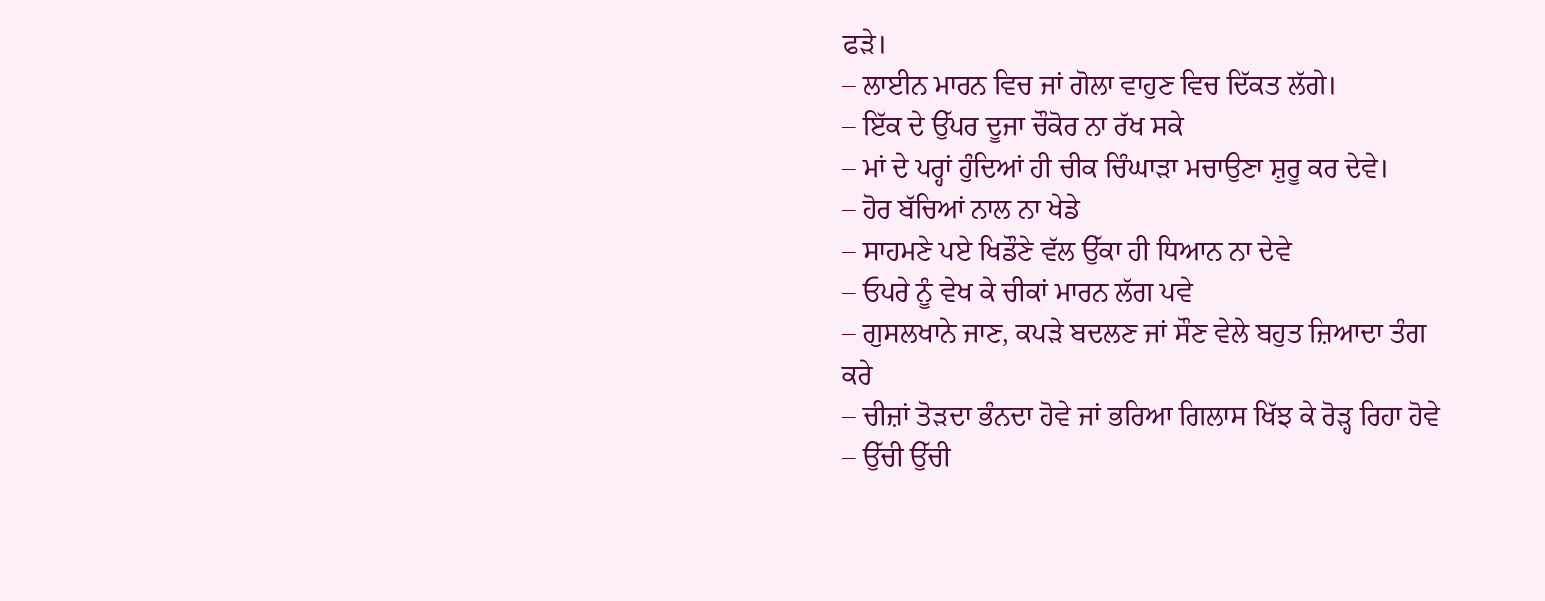ਫੜੇ।
– ਲਾਈਨ ਮਾਰਨ ਵਿਚ ਜਾਂ ਗੋਲਾ ਵਾਹੁਣ ਵਿਚ ਦਿੱਕਤ ਲੱਗੇ।
– ਇੱਕ ਦੇ ਉੱਪਰ ਦੂਜਾ ਚੌਕੋਰ ਨਾ ਰੱਖ ਸਕੇ
– ਮਾਂ ਦੇ ਪਰ੍ਹਾਂ ਹੁੰਦਿਆਂ ਹੀ ਚੀਕ ਚਿੰਘਾੜਾ ਮਚਾਉਣਾ ਸ਼ੁਰੂ ਕਰ ਦੇਵੇ।
– ਹੋਰ ਬੱਚਿਆਂ ਨਾਲ ਨਾ ਖੇਡੇ
– ਸਾਹਮਣੇ ਪਏ ਖਿਡੌਣੇ ਵੱਲ ਉੱਕਾ ਹੀ ਧਿਆਨ ਨਾ ਦੇਵੇ
– ਓਪਰੇ ਨੂੰ ਵੇਖ ਕੇ ਚੀਕਾਂ ਮਾਰਨ ਲੱਗ ਪਵੇ
– ਗੁਸਲਖਾਨੇ ਜਾਣ, ਕਪੜੇ ਬਦਲਣ ਜਾਂ ਸੌਣ ਵੇਲੇ ਬਹੁਤ ਜ਼ਿਆਦਾ ਤੰਗ ਕਰੇ
– ਚੀਜ਼ਾਂ ਤੋੜਦਾ ਭੰਨਦਾ ਹੋਵੇ ਜਾਂ ਭਰਿਆ ਗਿਲਾਸ ਖਿੱਝ ਕੇ ਰੋੜ੍ਹ ਰਿਹਾ ਹੋਵੇ
– ਉੱਚੀ ਉੱਚੀ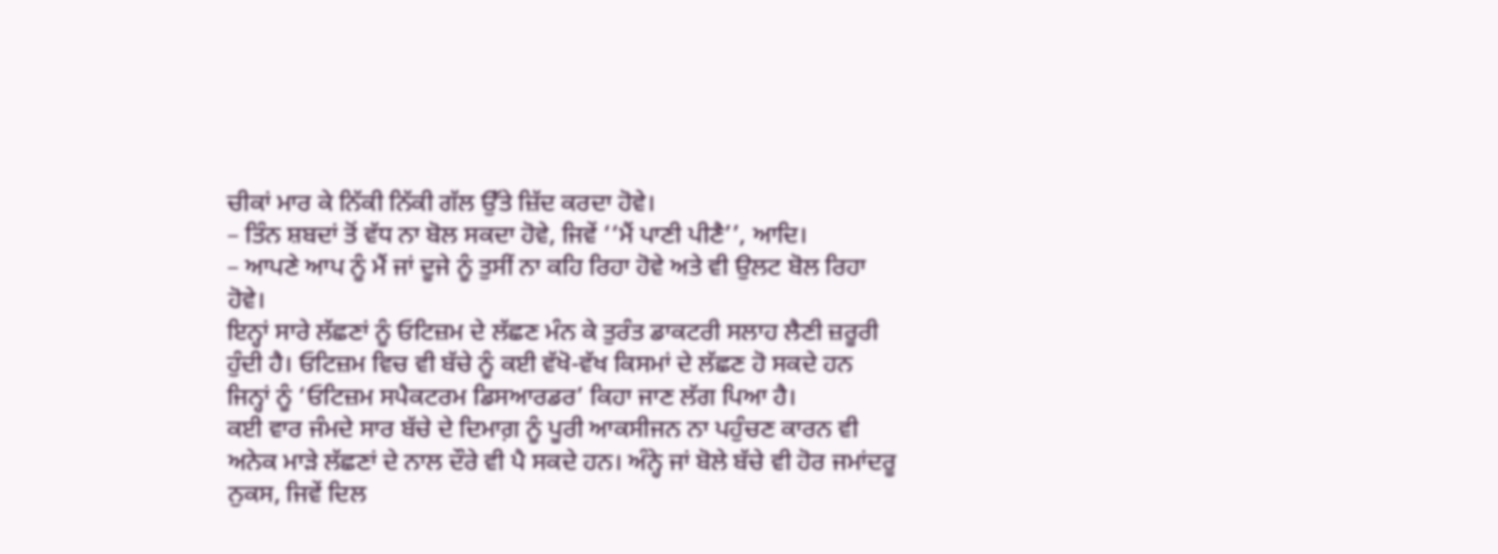ਚੀਕਾਂ ਮਾਰ ਕੇ ਨਿੱਕੀ ਨਿੱਕੀ ਗੱਲ ਉੱਤੇ ਜ਼ਿੱਦ ਕਰਦਾ ਹੋਵੇ।
– ਤਿੰਨ ਸ਼ਬਦਾਂ ਤੋਂ ਵੱਧ ਨਾ ਬੋਲ ਸਕਦਾ ਹੋਵੇ, ਜਿਵੇਂ ‘‘ਮੈਂ ਪਾਣੀ ਪੀਣੈ’’, ਆਦਿ।
– ਆਪਣੇ ਆਪ ਨੂੰ ਮੈਂ ਜਾਂ ਦੂਜੇ ਨੂੰ ਤੁਸੀਂ ਨਾ ਕਹਿ ਰਿਹਾ ਹੋਵੇ ਅਤੇ ਵੀ ਉਲਟ ਬੋਲ ਰਿਹਾ
ਹੋਵੇ।
ਇਨ੍ਹਾਂ ਸਾਰੇ ਲੱਛਣਾਂ ਨੂੰ ਓਟਿਜ਼ਮ ਦੇ ਲੱਛਣ ਮੰਨ ਕੇ ਤੁਰੰਤ ਡਾਕਟਰੀ ਸਲਾਹ ਲੈਣੀ ਜ਼ਰੂਰੀ ਹੁੰਦੀ ਹੈ। ਓਟਿਜ਼ਮ ਵਿਚ ਵੀ ਬੱਚੇ ਨੂੰ ਕਈ ਵੱਖੋ-ਵੱਖ ਕਿਸਮਾਂ ਦੇ ਲੱਛਣ ਹੋ ਸਕਦੇ ਹਨ ਜਿਨ੍ਹਾਂ ਨੂੰ ‘ਓਟਿਜ਼ਮ ਸਪੈਕਟਰਮ ਡਿਸਆਰਡਰ’ ਕਿਹਾ ਜਾਣ ਲੱਗ ਪਿਆ ਹੈ।
ਕਈ ਵਾਰ ਜੰਮਦੇ ਸਾਰ ਬੱਚੇ ਦੇ ਦਿਮਾਗ਼ ਨੂੰ ਪੂਰੀ ਆਕਸੀਜਨ ਨਾ ਪਹੁੰਚਣ ਕਾਰਨ ਵੀ ਅਨੇਕ ਮਾੜੇ ਲੱਛਣਾਂ ਦੇ ਨਾਲ ਦੌਰੇ ਵੀ ਪੈ ਸਕਦੇ ਹਨ। ਅੰਨ੍ਹੇ ਜਾਂ ਬੋਲੇ ਬੱਚੇ ਵੀ ਹੋਰ ਜਮਾਂਦਰੂ ਨੁਕਸ, ਜਿਵੇਂ ਦਿਲ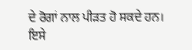ਦੇ ਰੋਗਾਂ ਨਾਲ ਪੀੜਤ ਹੋ ਸਕਦੇ ਹਨ। ਇਸੇ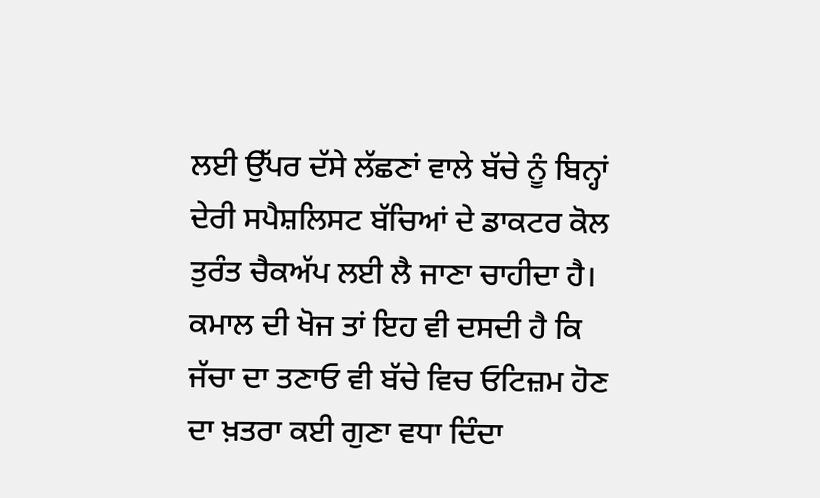ਲਈ ਉੱਪਰ ਦੱਸੇ ਲੱਛਣਾਂ ਵਾਲੇ ਬੱਚੇ ਨੂੰ ਬਿਨ੍ਹਾਂ ਦੇਰੀ ਸਪੈਸ਼ਲਿਸਟ ਬੱਚਿਆਂ ਦੇ ਡਾਕਟਰ ਕੋਲ ਤੁਰੰਤ ਚੈਕਅੱਪ ਲਈ ਲੈ ਜਾਣਾ ਚਾਹੀਦਾ ਹੈ।
ਕਮਾਲ ਦੀ ਖੋਜ ਤਾਂ ਇਹ ਵੀ ਦਸਦੀ ਹੈ ਕਿ ਜੱਚਾ ਦਾ ਤਣਾਓ ਵੀ ਬੱਚੇ ਵਿਚ ਓਟਿਜ਼ਮ ਹੋਣ ਦਾ ਖ਼ਤਰਾ ਕਈ ਗੁਣਾ ਵਧਾ ਦਿੰਦਾ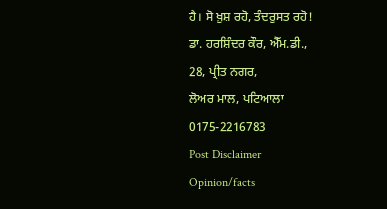ਹੈ। ਸੋ ਖ਼ੁਸ਼ ਰਹੋ, ਤੰਦਰੁਸਤ ਰਹੋ!
ਡਾ. ਹਰਸ਼ਿੰਦਰ ਕੌਰ, ਐੱਮ.ਡੀ.,
28, ਪ੍ਰੀਤ ਨਗਰ,
ਲੋਅਰ ਮਾਲ, ਪਟਿਆਲਾ
0175-2216783
Post Disclaimer
Opinion/facts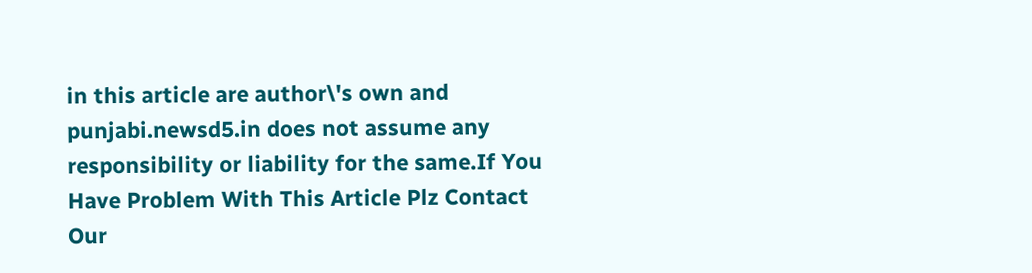in this article are author\'s own and punjabi.newsd5.in does not assume any responsibility or liability for the same.If You Have Problem With This Article Plz Contact Our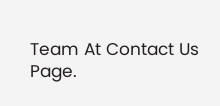Team At Contact Us Page.